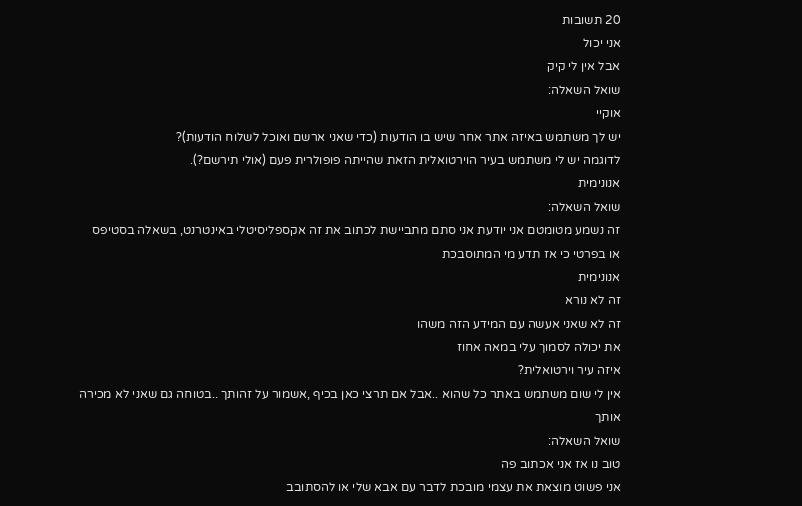20 תשובות
אני יכול
אבל אין לי קיק
שואל השאלה:
אוקיי
יש לך משתמש באיזה אתר אחר שיש בו הודעות (כדי שאני ארשם ואוכל לשלוח הודעות)?
לדוגמה יש לי משתמש בעיר הוירטואלית הזאת שהייתה פופולרית פעם (אולי תירשם?).
אנונימית
שואל השאלה:
זה נשמע מטומטם אני יודעת אני סתם מתביישת לכתוב את זה אקספליסיטלי באינטרנט, בשאלה בסטיפס
או בפרטי כי אז תדע מי המתוסבכת
אנונימית
זה לא נורא
זה לא שאני אעשה עם המידע הזה משהו
את יכולה לסמוך עלי במאה אחוז
איזה עיר וירטואלית?
אין לי שום משתמש באתר כל שהוא ..אבל אם תרצי כאן בכיף ,אשמור על זהותך ..בטוחה גם שאני לא מכירה אותך
שואל השאלה:
טוב נו אז אני אכתוב פה
אני פשוט מוצאת את עצמי מובכת לדבר עם אבא שלי או להסתובב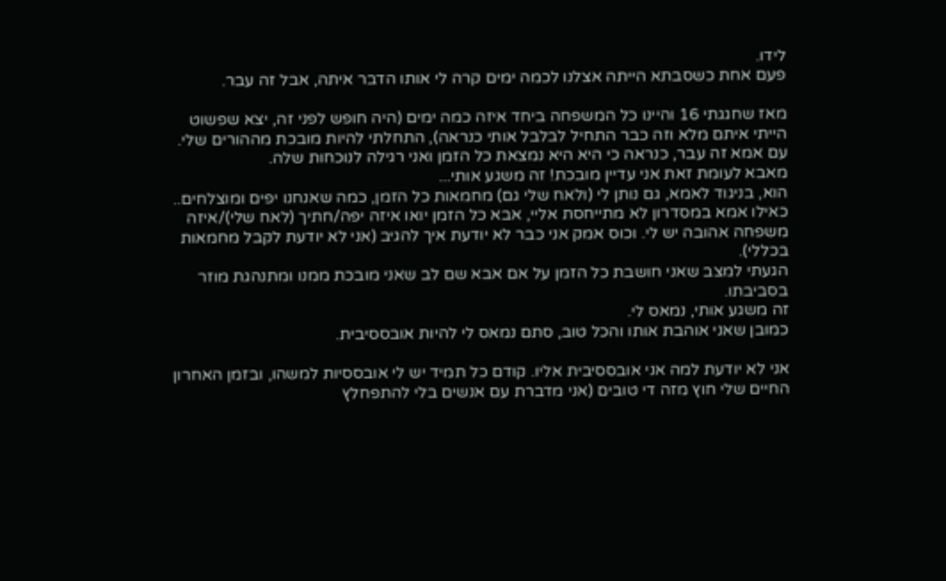לידו.
פעם אחת כשסבתא הייתה אצלנו לכמה ימים קרה לי אותו הדבר איתה, אבל זה עבר.

מאז שחגגתי 16 והיינו כל המשפחה ביחד איזה כמה ימים (היה חופש לפני זה, יצא שפשוט הייתי איתם מלא וזה כבר התחיל לבלבל אותי כנראה), התחלתי להיות מובכת מההורים שלי. עם אמא זה עבר, כנראה כי היא היא נמצאת כל הזמן ואני רגילה לנוכחות שלה.
מאבא לעומת זאת אני עדיין מובכת! זה משגע אותי...
הוא, בניגוד לאמא, גם נותן לי (ולאח שלי גם) מחמאות כל הזמן, כמה שאנחנו יפים ומוצלחים.. כאילו אמא במסדרון לא מתייחסת אליי, אבא כל הזמן יואו איזה יפה/חתיך (לאח שלי)/איזה משפחה אהובה יש לי. וכוס אמק אני כבר לא יודעת איך להגיב (אני לא יודעת לקבל מחמאות בכללי).
הגעתי למצב שאני חושבת כל הזמן על אם אבא שם לב שאני מובכת ממנו ומתנהגת מוזר בסביבתו.
זה משגע אותי, נמאס לי.
כמובן שאני אוהבת אותו והכל טוב, סתם נמאס לי להיות אובססיבית.

אני לא יודעת למה אני אובססיבית אליו. קודם כל תמיד יש לי אובססיות למשהו, ובזמן האחרון החיים שלי חוץ מזה די טובים (אני מדברת עם אנשים בלי להתפחלץ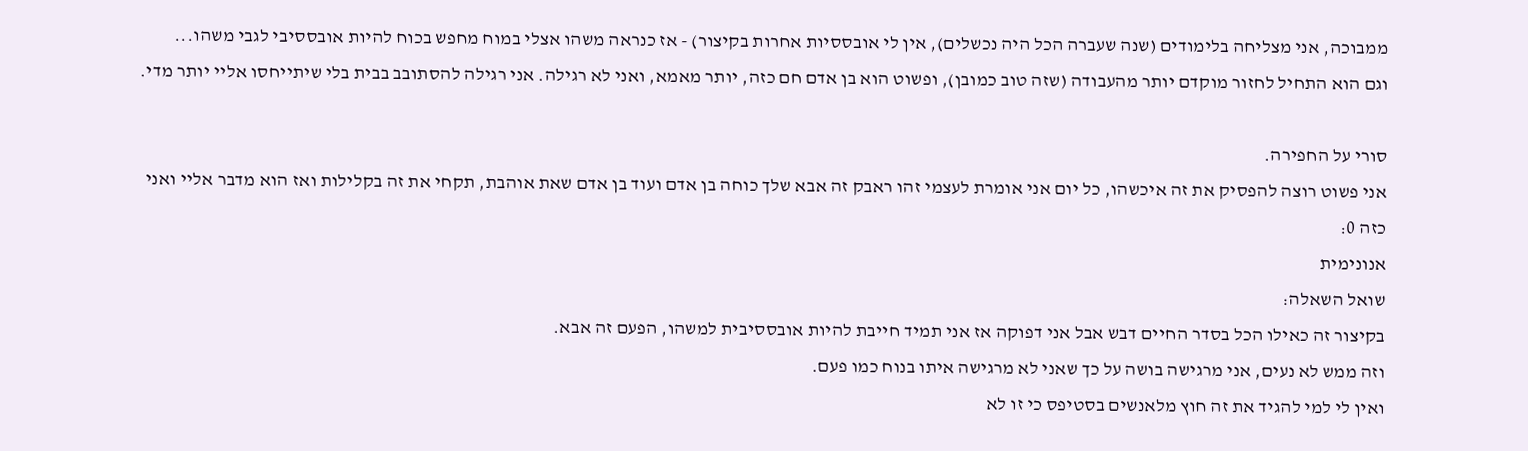ממבוכה, אני מצליחה בלימודים (שנה שעברה הכל היה נכשלים), אין לי אובססיות אחרות בקיצור) - אז כנראה משהו אצלי במוח מחפש בכוח להיות אובססיבי לגבי משהו...
וגם הוא התחיל לחזור מוקדם יותר מהעבודה (שזה טוב כמובן), ופשוט הוא בן אדם חם כזה, יותר מאמא, ואני לא רגילה. אני רגילה להסתובב בבית בלי שיתייחסו אליי יותר מדי.

סורי על החפירה.
אני פשוט רוצה להפסיק את זה איכשהו, כל יום אני אומרת לעצמי זהו ראבק זה אבא שלך כוחה בן אדם ועוד בן אדם שאת אוהבת, תקחי את זה בקלילות ואז הוא מדבר אליי ואני כזה 0:
אנונימית
שואל השאלה:
בקיצור זה כאילו הכל בסדר החיים דבש אבל אני דפוקה אז אני תמיד חייבת להיות אובססיבית למשהו, הפעם זה אבא.
וזה ממש לא נעים, אני מרגישה בושה על כך שאני לא מרגישה איתו בנוח כמו פעם.
ואין לי למי להגיד את זה חוץ מלאנשים בסטיפס כי זו לא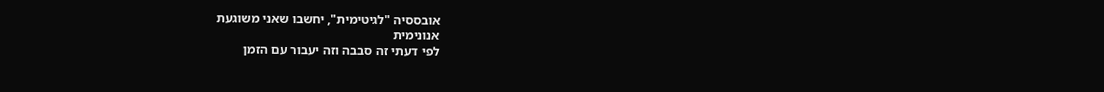אובססיה "לגיטימית", יחשבו שאני משוגעת
אנונימית
לפי דעתי זה סבבה וזה יעבור עם הזמן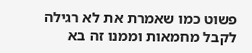פשוט כמו שאמרת את לא רגילה לקבל מחמאות וממנו זה בא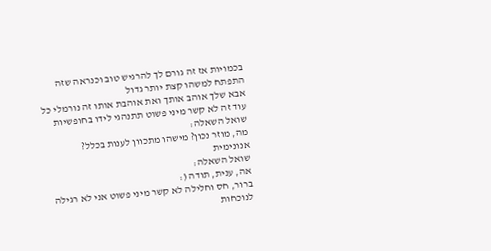בכמויות אז זה גורם לך להרגיש טוב וכנראה שזה התפתח למשהו קצת יותר גדול
אבא שלך אוהב אותך ואת אוהבת אותו זה נורמלי כל עוד זה לא קשר מיני פשוט תתנהגי לידו בחופשיות
שואל השאלה:
מה, מוזר נכון? מישהו מתכוון לענות בכלל?
אנונימית
שואל השאלה:
אה, ענית, תודה (:
ברור, חס וחלילה לא קשר מיני פשוט אני לא רגילה לנוכחות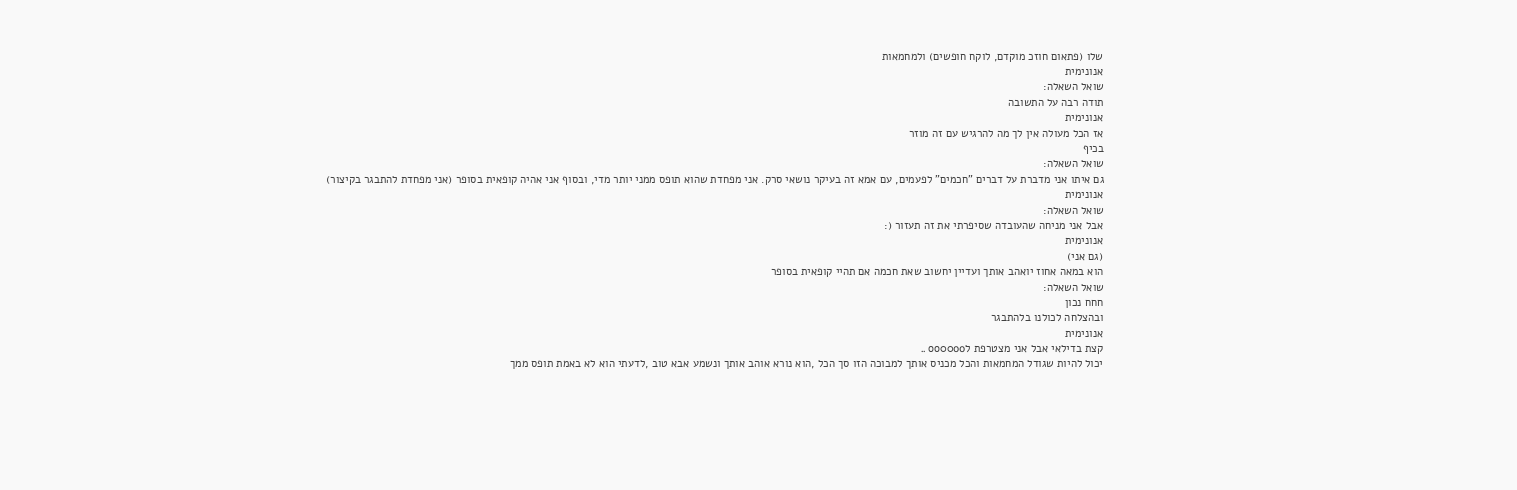שלו (פתאום חוזכ מוקדם, לוקח חופשים) ולמחמאות
אנונימית
שואל השאלה:
תודה רבה על התשובה
אנונימית
אז הכל מעולה אין לך מה להרגיש עם זה מוזר
בכיף
שואל השאלה:
גם איתו אני מדברת על דברים "חכמים" לפעמים, עם אמא זה בעיקר נושאי סרק. אני מפחדת שהוא תופס ממני יותר מדי, ובסוף אני אהיה קופאית בסופר (אני מפחדת להתבגר בקיצור)
אנונימית
שואל השאלה:
אבל אני מניחה שהעובדה שסיפרתי את זה תעזור (:
אנונימית
(גם אני)
הוא במאה אחוז יואהב אותך ועדיין יחשוב שאת חכמה אם תהיי קופאית בסופר
שואל השאלה:
חחח נכון
ובהצלחה לכולנו בלהתבגר
אנונימית
קצת בדילאי אבל אני מצטרפת לoo00oo ..
יכול להיות שגודל המחמאות והכל מכניס אותך למבוכה הזו סך הכל ,הוא נורא אוהב אותך ונשמע אבא טוב ,לדעתי הוא לא באמת תופס ממך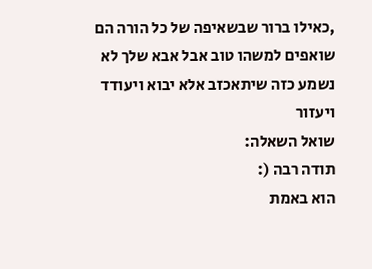,כאילו ברור שבשאיפה של כל הורה הם שואפים למשהו טוב אבל אבא שלך לא נשמע כזה שיתאכזב אלא יבוא ויעודד ויעזור
שואל השאלה:
תודה רבה (:
הוא באמת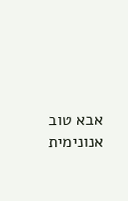אבא טוב
אנונימית